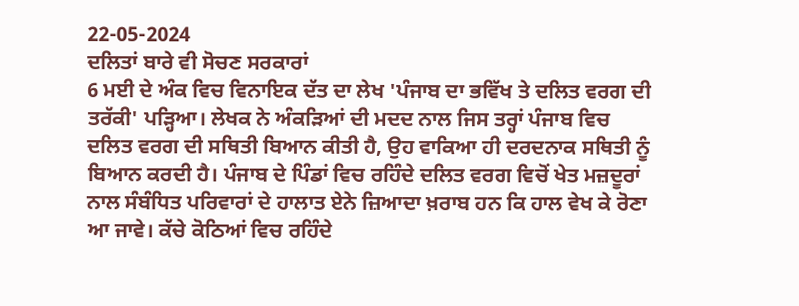22-05-2024
ਦਲਿਤਾਂ ਬਾਰੇ ਵੀ ਸੋਚਣ ਸਰਕਾਰਾਂ
6 ਮਈ ਦੇ ਅੰਕ ਵਿਚ ਵਿਨਾਇਕ ਦੱਤ ਦਾ ਲੇਖ 'ਪੰਜਾਬ ਦਾ ਭਵਿੱਖ ਤੇ ਦਲਿਤ ਵਰਗ ਦੀ ਤਰੱਕੀ' ਪੜ੍ਹਿਆ। ਲੇਖਕ ਨੇ ਅੰਕੜਿਆਂ ਦੀ ਮਦਦ ਨਾਲ ਜਿਸ ਤਰ੍ਹਾਂ ਪੰਜਾਬ ਵਿਚ ਦਲਿਤ ਵਰਗ ਦੀ ਸਥਿਤੀ ਬਿਆਨ ਕੀਤੀ ਹੈ, ਉਹ ਵਾਕਿਆ ਹੀ ਦਰਦਨਾਕ ਸਥਿਤੀ ਨੂੰ ਬਿਆਨ ਕਰਦੀ ਹੈ। ਪੰਜਾਬ ਦੇ ਪਿੰਡਾਂ ਵਿਚ ਰਹਿੰਦੇ ਦਲਿਤ ਵਰਗ ਵਿਚੋਂ ਖੇਤ ਮਜ਼ਦੂਰਾਂ ਨਾਲ ਸੰਬੰਧਿਤ ਪਰਿਵਾਰਾਂ ਦੇ ਹਾਲਾਤ ਏਨੇ ਜ਼ਿਆਦਾ ਖ਼ਰਾਬ ਹਨ ਕਿ ਹਾਲ ਵੇਖ ਕੇ ਰੋਣਾ ਆ ਜਾਵੇ। ਕੱਚੇ ਕੋਠਿਆਂ ਵਿਚ ਰਹਿੰਦੇ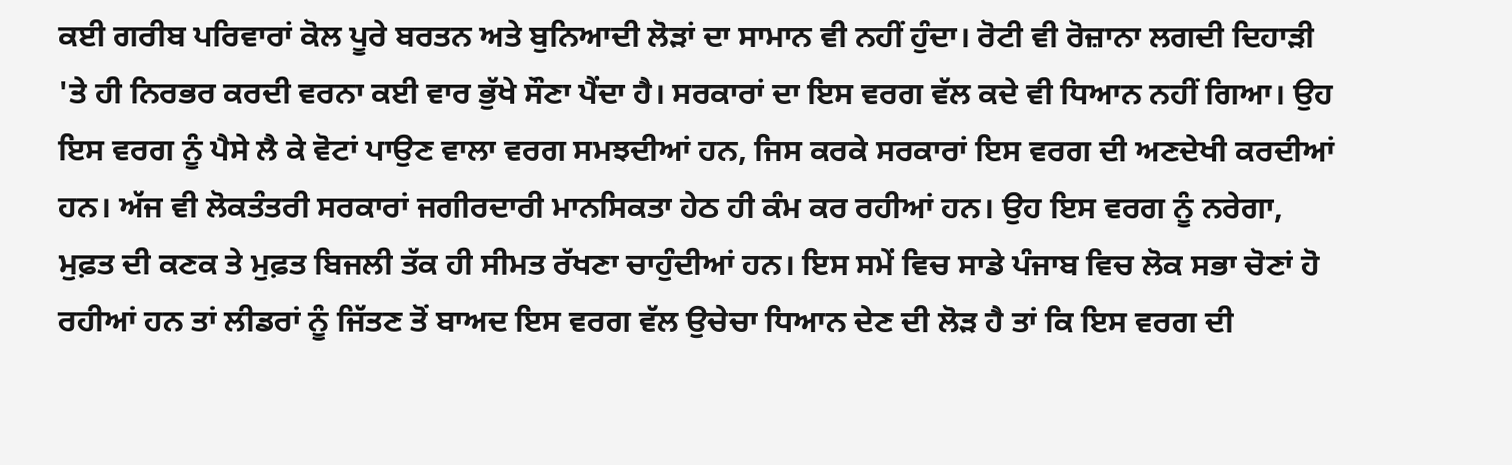ਕਈ ਗਰੀਬ ਪਰਿਵਾਰਾਂ ਕੋਲ ਪੂਰੇ ਬਰਤਨ ਅਤੇ ਬੁਨਿਆਦੀ ਲੋੜਾਂ ਦਾ ਸਾਮਾਨ ਵੀ ਨਹੀਂ ਹੁੰਦਾ। ਰੋਟੀ ਵੀ ਰੋਜ਼ਾਨਾ ਲਗਦੀ ਦਿਹਾੜੀ 'ਤੇ ਹੀ ਨਿਰਭਰ ਕਰਦੀ ਵਰਨਾ ਕਈ ਵਾਰ ਭੁੱਖੇ ਸੌਣਾ ਪੈਂਦਾ ਹੈ। ਸਰਕਾਰਾਂ ਦਾ ਇਸ ਵਰਗ ਵੱਲ ਕਦੇ ਵੀ ਧਿਆਨ ਨਹੀਂ ਗਿਆ। ਉਹ ਇਸ ਵਰਗ ਨੂੰ ਪੈਸੇ ਲੈ ਕੇ ਵੋਟਾਂ ਪਾਉਣ ਵਾਲਾ ਵਰਗ ਸਮਝਦੀਆਂ ਹਨ, ਜਿਸ ਕਰਕੇ ਸਰਕਾਰਾਂ ਇਸ ਵਰਗ ਦੀ ਅਣਦੇਖੀ ਕਰਦੀਆਂ ਹਨ। ਅੱਜ ਵੀ ਲੋਕਤੰਤਰੀ ਸਰਕਾਰਾਂ ਜਗੀਰਦਾਰੀ ਮਾਨਸਿਕਤਾ ਹੇਠ ਹੀ ਕੰਮ ਕਰ ਰਹੀਆਂ ਹਨ। ਉਹ ਇਸ ਵਰਗ ਨੂੰ ਨਰੇਗਾ, ਮੁਫ਼ਤ ਦੀ ਕਣਕ ਤੇ ਮੁਫ਼ਤ ਬਿਜਲੀ ਤੱਕ ਹੀ ਸੀਮਤ ਰੱਖਣਾ ਚਾਹੁੰਦੀਆਂ ਹਨ। ਇਸ ਸਮੇਂ ਵਿਚ ਸਾਡੇ ਪੰਜਾਬ ਵਿਚ ਲੋਕ ਸਭਾ ਚੋਣਾਂ ਹੋ ਰਹੀਆਂ ਹਨ ਤਾਂ ਲੀਡਰਾਂ ਨੂੰ ਜਿੱਤਣ ਤੋਂ ਬਾਅਦ ਇਸ ਵਰਗ ਵੱਲ ਉਚੇਚਾ ਧਿਆਨ ਦੇਣ ਦੀ ਲੋੜ ਹੈ ਤਾਂ ਕਿ ਇਸ ਵਰਗ ਦੀ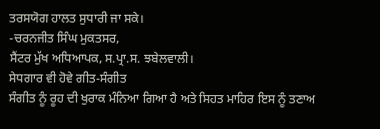ਤਰਸਯੋਗ ਹਾਲਤ ਸੁਧਾਰੀ ਜਾ ਸਕੇ।
-ਚਰਨਜੀਤ ਸਿੰਘ ਮੁਕਤਸਰ,
ਸੈਂਟਰ ਮੁੱਖ ਅਧਿਆਪਕ, ਸ.ਪ੍ਰਾ.ਸ. ਝਬੇਲਵਾਲੀ।
ਸੇਧਗਾਰ ਵੀ ਹੋਵੇ ਗੀਤ-ਸੰਗੀਤ
ਸੰਗੀਤ ਨੂੰ ਰੂਹ ਦੀ ਖੁਰਾਕ ਮੰਨਿਆ ਗਿਆ ਹੈ ਅਤੇ ਸਿਹਤ ਮਾਹਿਰ ਇਸ ਨੂੰ ਤਣਾਅ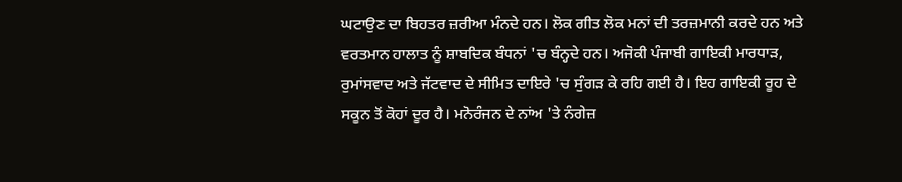ਘਟਾਉਣ ਦਾ ਬਿਹਤਰ ਜ਼ਰੀਆ ਮੰਨਦੇ ਹਨ। ਲੋਕ ਗੀਤ ਲੋਕ ਮਨਾਂ ਦੀ ਤਰਜ਼ਮਾਨੀ ਕਰਦੇ ਹਨ ਅਤੇ ਵਰਤਮਾਨ ਹਾਲਾਤ ਨੂੰ ਸ਼ਾਬਦਿਕ ਬੰਧਨਾਂ 'ਚ ਬੰਨ੍ਹਦੇ ਹਨ। ਅਜੋਕੀ ਪੰਜਾਬੀ ਗਾਇਕੀ ਮਾਰਧਾੜ, ਰੁਮਾਂਸਵਾਦ ਅਤੇ ਜੱਟਵਾਦ ਦੇ ਸੀਮਿਤ ਦਾਇਰੇ 'ਚ ਸੁੰਗੜ ਕੇ ਰਹਿ ਗਈ ਹੈ। ਇਹ ਗਾਇਕੀ ਰੂਹ ਦੇ ਸਕੂਨ ਤੋਂ ਕੋਹਾਂ ਦੂਰ ਹੈ। ਮਨੋਰੰਜਨ ਦੇ ਨਾਂਅ 'ਤੇ ਨੰਗੇਜ਼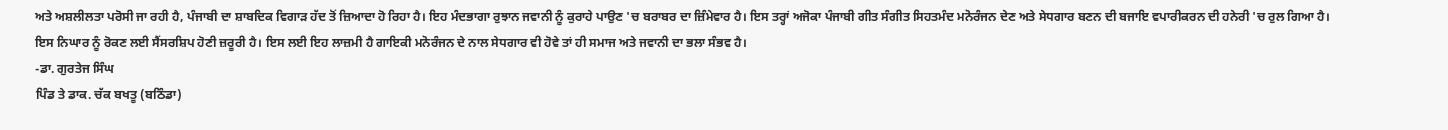ਅਤੇ ਅਸ਼ਲੀਲਤਾ ਪਰੋਸੀ ਜਾ ਰਹੀ ਹੈ, ਪੰਜਾਬੀ ਦਾ ਸ਼ਾਬਦਿਕ ਵਿਗਾੜ ਹੱਦ ਤੋਂ ਜ਼ਿਆਦਾ ਹੋ ਰਿਹਾ ਹੈ। ਇਹ ਮੰਦਭਾਗਾ ਰੁਝਾਨ ਜਵਾਨੀ ਨੂੰ ਕੁਰਾਹੇ ਪਾਉਣ 'ਚ ਬਰਾਬਰ ਦਾ ਜ਼ਿੰਮੇਵਾਰ ਹੈ। ਇਸ ਤਰ੍ਹਾਂ ਅਜੋਕਾ ਪੰਜਾਬੀ ਗੀਤ ਸੰਗੀਤ ਸਿਹਤਮੰਦ ਮਨੋਰੰਜਨ ਦੇਣ ਅਤੇ ਸੇਧਗਾਰ ਬਣਨ ਦੀ ਬਜਾਇ ਵਪਾਰੀਕਰਨ ਦੀ ਹਨੇਰੀ 'ਚ ਰੁਲ ਗਿਆ ਹੈ। ਇਸ ਨਿਘਾਰ ਨੂੰ ਰੋਕਣ ਲਈ ਸੈਂਸਰਸ਼ਿਪ ਹੋਣੀ ਜ਼ਰੂਰੀ ਹੈ। ਇਸ ਲਈ ਇਹ ਲਾਜ਼ਮੀ ਹੈ ਗਾਇਕੀ ਮਨੋਰੰਜਨ ਦੇ ਨਾਲ ਸੇਧਗਾਰ ਵੀ ਹੋਵੇ ਤਾਂ ਹੀ ਸਮਾਜ ਅਤੇ ਜਵਾਨੀ ਦਾ ਭਲਾ ਸੰਭਵ ਹੈ।
-ਡਾ. ਗੁਰਤੇਜ ਸਿੰਘ
ਪਿੰਡ ਤੇ ਡਾਕ. ਚੱਕ ਬਖਤੂ (ਬਠਿੰਡਾ)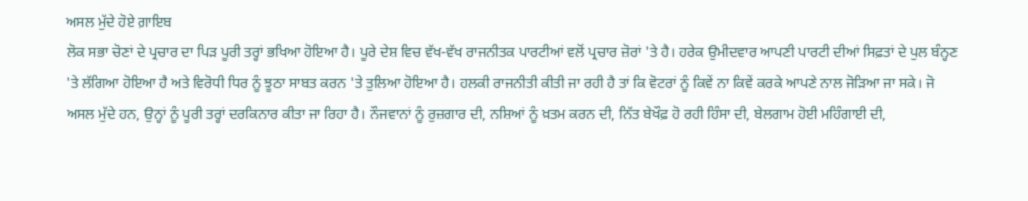ਅਸਲ ਮੁੱਦੇ ਹੋਏ ਗ਼ਾਇਬ
ਲੋਕ ਸਭਾ ਚੋਣਾਂ ਦੇ ਪ੍ਰਚਾਰ ਦਾ ਪਿੜ ਪੂਰੀ ਤਰ੍ਹਾਂ ਭਖਿਆ ਹੋਇਆ ਹੈ। ਪੂਰੇ ਦੇਸ਼ ਵਿਚ ਵੱਖ-ਵੱਖ ਰਾਜਨੀਤਕ ਪਾਰਟੀਆਂ ਵਲੋਂ ਪ੍ਰਚਾਰ ਜ਼ੋਰਾਂ 'ਤੇ ਹੈ। ਹਰੇਕ ਉਮੀਦਵਾਰ ਆਪਣੀ ਪਾਰਟੀ ਦੀਆਂ ਸਿਫ਼ਤਾਂ ਦੇ ਪੁਲ ਬੰਨ੍ਹਣ 'ਤੇ ਲੱਗਿਆ ਹੋਇਆ ਹੈ ਅਤੇ ਵਿਰੋਧੀ ਧਿਰ ਨੂੰ ਝੂਠਾ ਸਾਬਤ ਕਰਨ 'ਤੇ ਤੁਲਿਆ ਹੋਇਆ ਹੈ। ਹਲਕੀ ਰਾਜਨੀਤੀ ਕੀਤੀ ਜਾ ਰਹੀ ਹੈ ਤਾਂ ਕਿ ਵੋਟਰਾਂ ਨੂੰ ਕਿਵੇਂ ਨਾ ਕਿਵੇਂ ਕਰਕੇ ਆਪਣੇ ਨਾਲ ਜੋੜਿਆ ਜਾ ਸਕੇ। ਜੋ ਅਸਲ ਮੁੱਦੇ ਹਨ, ਉਨ੍ਹਾਂ ਨੂੰ ਪੂਰੀ ਤਰ੍ਹਾਂ ਦਰਕਿਨਾਰ ਕੀਤਾ ਜਾ ਰਿਹਾ ਹੈ। ਨੌਜਵਾਨਾਂ ਨੂੰ ਰੁਜ਼ਗਾਰ ਦੀ, ਨਸ਼ਿਆਂ ਨੂੰ ਖ਼ਤਮ ਕਰਨ ਦੀ, ਨਿੱਤ ਬੇਖੌਫ਼ ਹੋ ਰਹੀ ਹਿੰਸਾ ਦੀ, ਬੇਲਗਾਮ ਹੋਈ ਮਹਿੰਗਾਈ ਦੀ,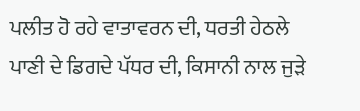ਪਲੀਤ ਹੋ ਰਹੇ ਵਾਤਾਵਰਨ ਦੀ, ਧਰਤੀ ਹੇਠਲੇ ਪਾਣੀ ਦੇ ਡਿਗਦੇ ਪੱਧਰ ਦੀ, ਕਿਸਾਨੀ ਨਾਲ ਜੁੜੇ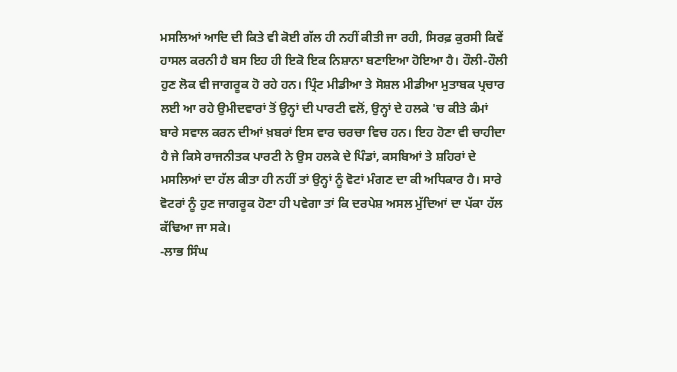ਮਸਲਿਆਂ ਆਦਿ ਦੀ ਕਿਤੇ ਵੀ ਕੋਈ ਗੱਲ ਹੀ ਨਹੀਂ ਕੀਤੀ ਜਾ ਰਹੀ, ਸਿਰਫ਼ ਕੁਰਸੀ ਕਿਵੇਂ ਹਾਸਲ ਕਰਨੀ ਹੈ ਬਸ ਇਹ ਹੀ ਇਕੋ ਇਕ ਨਿਸ਼ਾਨਾ ਬਣਾਇਆ ਹੋਇਆ ਹੈ। ਹੌਲੀ-ਹੌਲੀ ਹੁਣ ਲੋਕ ਵੀ ਜਾਗਰੂਕ ਹੋ ਰਹੇ ਹਨ। ਪ੍ਰਿੰਟ ਮੀਡੀਆ ਤੇ ਸੋਸ਼ਲ ਮੀਡੀਆ ਮੁਤਾਬਕ ਪ੍ਰਚਾਰ ਲਈ ਆ ਰਹੇ ਉਮੀਦਵਾਰਾਂ ਤੋਂ ਉਨ੍ਹਾਂ ਦੀ ਪਾਰਟੀ ਵਲੋਂ, ਉਨ੍ਹਾਂ ਦੇ ਹਲਕੇ 'ਚ ਕੀਤੇ ਕੰਮਾਂ ਬਾਰੇ ਸਵਾਲ ਕਰਨ ਦੀਆਂ ਖ਼ਬਰਾਂ ਇਸ ਵਾਰ ਚਰਚਾ ਵਿਚ ਹਨ। ਇਹ ਹੋਣਾ ਵੀ ਚਾਹੀਦਾ ਹੈ ਜੇ ਕਿਸੇ ਰਾਜਨੀਤਕ ਪਾਰਟੀ ਨੇ ਉਸ ਹਲਕੇ ਦੇ ਪਿੰਡਾਂ, ਕਸਬਿਆਂ ਤੇ ਸ਼ਹਿਰਾਂ ਦੇ ਮਸਲਿਆਂ ਦਾ ਹੱਲ ਕੀਤਾ ਹੀ ਨਹੀਂ ਤਾਂ ਉਨ੍ਹਾਂ ਨੂੰ ਵੋਟਾਂ ਮੰਗਣ ਦਾ ਕੀ ਅਧਿਕਾਰ ਹੈ। ਸਾਰੇ ਵੋਟਰਾਂ ਨੂੰ ਹੁਣ ਜਾਗਰੂਕ ਹੋਣਾ ਹੀ ਪਵੇਗਾ ਤਾਂ ਕਿ ਦਰਪੇਸ਼ ਅਸਲ ਮੁੱਦਿਆਂ ਦਾ ਪੱਕਾ ਹੱਲ ਕੱਢਿਆ ਜਾ ਸਕੇ।
-ਲਾਭ ਸਿੰਘ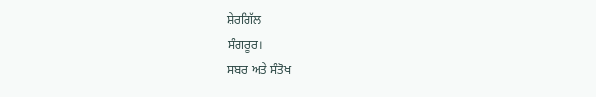ਸ਼ੇਰਗਿੱਲ
ਸੰਗਰੂਰ।
ਸਬਰ ਅਤੇ ਸੰਤੋਖ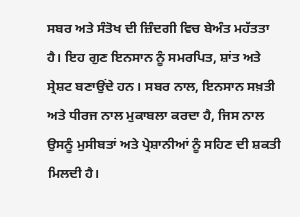ਸਬਰ ਅਤੇ ਸੰਤੋਖ ਦੀ ਜ਼ਿੰਦਗੀ ਵਿਚ ਬੇਅੰਤ ਮਹੱਤਤਾ ਹੈ। ਇਹ ਗੁਣ ਇਨਸਾਨ ਨੂੰ ਸਮਰਪਿਤ, ਸ਼ਾਂਤ ਅਤੇ ਸ੍ਰੇਸ਼ਟ ਬਣਾਉਂਦੇ ਹਨ। ਸਬਰ ਨਾਲ, ਇਨਸਾਨ ਸਖ਼ਤੀ ਅਤੇ ਧੀਰਜ ਨਾਲ ਮੁਕਾਬਲਾ ਕਰਦਾ ਹੈ, ਜਿਸ ਨਾਲ ਉਸਨੂੰ ਮੁਸੀਬਤਾਂ ਅਤੇ ਪ੍ਰੇਸ਼ਾਨੀਆਂ ਨੂੰ ਸਹਿਣ ਦੀ ਸ਼ਕਤੀ ਮਿਲਦੀ ਹੈ।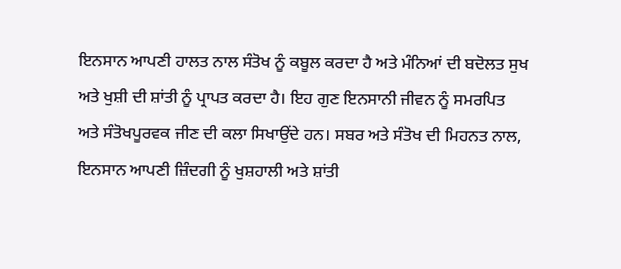ਇਨਸਾਨ ਆਪਣੀ ਹਾਲਤ ਨਾਲ ਸੰਤੋਖ ਨੂੰ ਕਬੂਲ ਕਰਦਾ ਹੈ ਅਤੇ ਮੰਨਿਆਂ ਦੀ ਬਦੋਲਤ ਸੁਖ ਅਤੇ ਖੁਸ਼ੀ ਦੀ ਸ਼ਾਂਤੀ ਨੂੰ ਪ੍ਰਾਪਤ ਕਰਦਾ ਹੈ। ਇਹ ਗੁਣ ਇਨਸਾਨੀ ਜੀਵਨ ਨੂੰ ਸਮਰਪਿਤ ਅਤੇ ਸੰਤੋਖਪੂਰਵਕ ਜੀਣ ਦੀ ਕਲਾ ਸਿਖਾਉਂਦੇ ਹਨ। ਸਬਰ ਅਤੇ ਸੰਤੋਖ ਦੀ ਮਿਹਨਤ ਨਾਲ, ਇਨਸਾਨ ਆਪਣੀ ਜ਼ਿੰਦਗੀ ਨੂੰ ਖੁਸ਼ਹਾਲੀ ਅਤੇ ਸ਼ਾਂਤੀ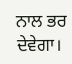ਨਾਲ ਭਰ ਦੇਵੇਗਾ।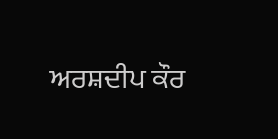ਅਰਸ਼ਦੀਪ ਕੌਰ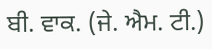ਬੀ. ਵਾਕ. (ਜੇ. ਐਮ. ਟੀ.)